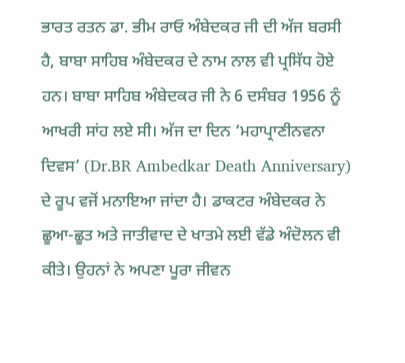ਭਾਰਤ ਰਤਨ ਡਾ. ਭੀਮ ਰਾਓ ਅੰਬੇਦਕਰ ਜੀ ਦੀ ਅੱਜ ਬਰਸੀ ਹੈ, ਬਾਬਾ ਸਾਹਿਬ ਅੰਬੇਦਕਰ ਦੇ ਨਾਮ ਨਾਲ ਵੀ ਪ੍ਰਸਿੱਧ ਹੋਏ ਹਨ। ਬਾਬਾ ਸਾਹਿਬ ਅੰਬੇਦਕਰ ਜੀ ਨੇ 6 ਦਸੰਬਰ 1956 ਨੂੰ ਆਖਰੀ ਸਾਂਹ ਲਏ ਸੀ। ਅੱਜ ਦਾ ਦਿਨ ‘ਮਹਾਪ੍ਰਾਣੀਨਵਨਾ ਦਿਵਸ’ (Dr.BR Ambedkar Death Anniversary) ਦੇ ਰੂਪ ਵਜੋਂ ਮਨਾਇਆ ਜਾਂਦਾ ਹੈ। ਡਾਕਟਰ ਅੰਬੇਦਕਰ ਨੇ ਛੂਆ-ਛੂਤ ਅਤੇ ਜਾਤੀਵਾਦ ਦੇ ਖਾਤਮੇ ਲਈ ਵੱਡੇ ਅੰਦੋਲਨ ਵੀ ਕੀਤੇ। ਉਹਨਾਂ ਨੇ ਅਪਣਾ ਪੂਰਾ ਜੀਵਨ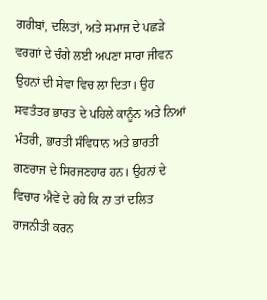ਗਰੀਬਾਂ, ਦਲਿਤਾਂ, ਅਤੇ ਸਮਾਜ ਦੇ ਪਛੜੇ ਵਰਗਾਂ ਦੇ ਚੰਗੇ ਲਈ ਅਪਣਾ ਸਾਰਾ ਜੀਵਨ ਉਹਨਾਂ ਦੀ ਸੇਵਾ ਵਿਚ ਲਾ ਦਿਤਾ। ਉਹ ਸਵਤੰਤਰ ਭਾਰਤ ਦੇ ਪਹਿਲੇ ਕਾਨੂੰਨ ਅਤੇ ਨਿਆਂ ਮੰਤਰੀ, ਭਾਰਤੀ ਸੰਵਿਧਾਨ ਅਤੇ ਭਾਰਤੀ ਗਣਰਾਜ ਦੇ ਸਿਰਜਣਹਾਰ ਹਨ। ਉਹਨਾਂ ਦੇ ਵਿਚਾਰ ਐਵੇਂ ਦੇ ਰਹੇ ਕਿ ਨਾ ਤਾਂ ਦਲਿਤ ਰਾਜਨੀਤੀ ਕਰਨ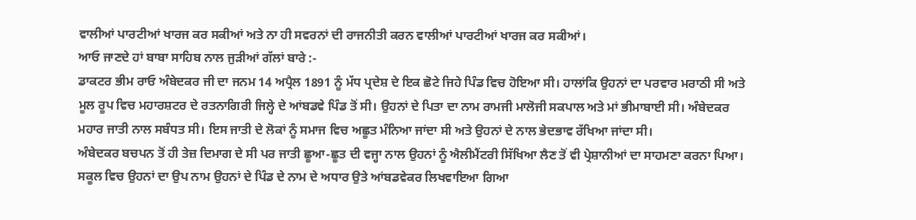ਵਾਲੀਆਂ ਪਾਰਟੀਆਂ ਖਾਰਜ ਕਰ ਸਕੀਆਂ ਅਤੇ ਨਾ ਹੀ ਸਵਰਨਾਂ ਦੀ ਰਾਜਨੀਤੀ ਕਰਨ ਵਾਲੀਆਂ ਪਾਰਟੀਆਂ ਖਾਰਜ ਕਰ ਸਕੀਆਂ।
ਆਓ ਜਾਣਦੇ ਹਾਂ ਬਾਬਾ ਸਾਹਿਬ ਨਾਲ ਜੁੜੀਆਂ ਗੱਲਾਂ ਬਾਰੇ :-
ਡਾਕਟਰ ਭੀਮ ਰਾਓ ਅੰਬੇਦਕਰ ਜੀ ਦਾ ਜਨਮ 14 ਅਪ੍ਰੈਲ 1891 ਨੂੰ ਮੱਧ ਪ੍ਰਦੇਸ਼ ਦੇ ਇਕ ਛੋਟੇ ਜਿਹੇ ਪਿੰਡ ਵਿਚ ਹੋਇਆ ਸੀ। ਹਾਲਾਂਕਿ ਉਹਨਾਂ ਦਾ ਪਰਵਾਰ ਮਰਾਠੀ ਸੀ ਅਤੇ ਮੂਲ ਰੂਪ ਵਿਚ ਮਹਾਰਸ਼ਟਰ ਦੇ ਰਤਨਾਗਿਰੀ ਜਿਲ੍ਹੇ ਦੇ ਆਂਬਡਵੇ ਪਿੰਡ ਤੋਂ ਸੀ। ਉਹਨਾਂ ਦੇ ਪਿਤਾ ਦਾ ਨਾਮ ਰਾਮਜੀ ਮਾਲੋਜੀ ਸਕਪਾਲ ਅਤੇ ਮਾਂ ਭੀਮਾਬਾਈ ਸੀ। ਅੰਬੇਦਕਰ ਮਹਾਰ ਜਾਤੀ ਨਾਲ ਸਬੰਧਤ ਸੀ। ਇਸ ਜਾਤੀ ਦੇ ਲੋਕਾਂ ਨੂੰ ਸਮਾਜ ਵਿਚ ਅਛੂਤ ਮੰਨਿਆ ਜਾਂਦਾ ਸੀ ਅਤੇ ਉਹਨਾਂ ਦੇ ਨਾਲ ਭੇਦਭਾਵ ਰੱਖਿਆ ਜਾਂਦਾ ਸੀ।
ਅੰਬੇਦਕਰ ਬਚਪਨ ਤੋਂ ਹੀ ਤੇਜ਼ ਦਿਮਾਗ ਦੇ ਸੀ ਪਰ ਜਾਤੀ ਛੂਆ-ਛੂਤ ਦੀ ਵਜ੍ਹਾ ਨਾਲ ਉਹਨਾਂ ਨੂੰ ਐਲੀਮੈਂਟਰੀ ਸਿੱਖਿਆ ਲੈਣ ਤੋਂ ਵੀ ਪ੍ਰੇਸ਼ਾਨੀਆਂ ਦਾ ਸਾਹਮਣਾ ਕਰਨਾ ਪਿਆ। ਸਕੂਲ ਵਿਚ ਉਹਨਾਂ ਦਾ ਉਪ ਨਾਮ ਉਹਨਾਂ ਦੇ ਪਿੰਡ ਦੇ ਨਾਮ ਦੇ ਅਧਾਰ ਉਤੇ ਆਂਬਡਵੇਕਰ ਲਿਖਵਾਇਆ ਗਿਆ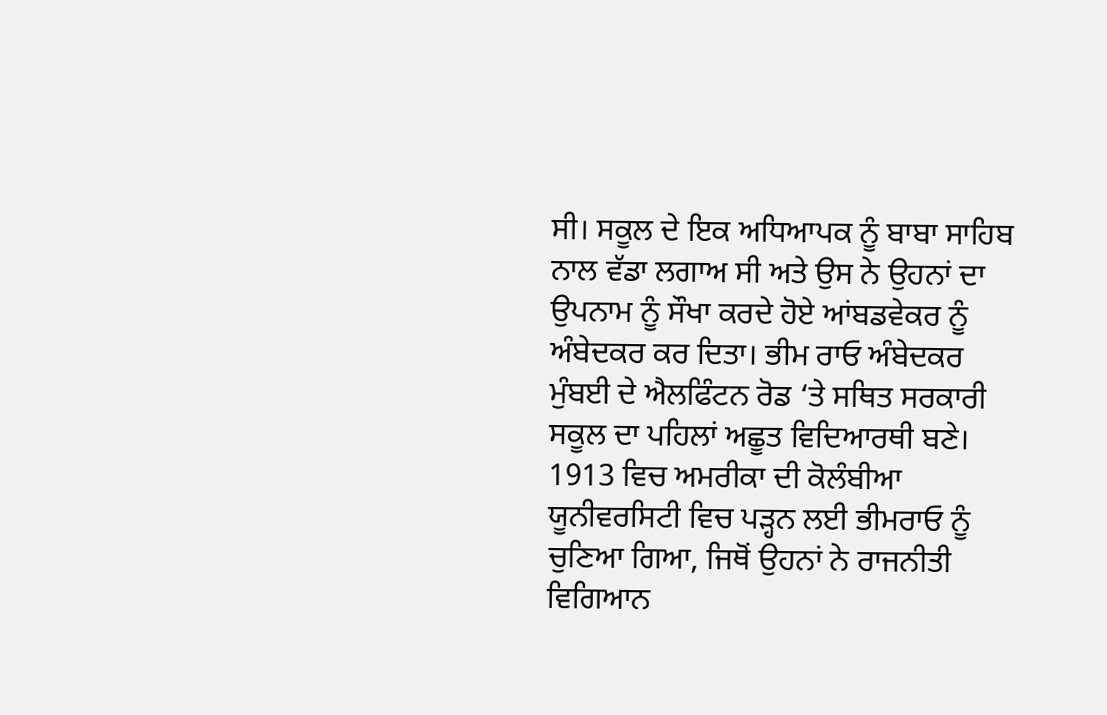ਸੀ। ਸਕੂਲ ਦੇ ਇਕ ਅਧਿਆਪਕ ਨੂੰ ਬਾਬਾ ਸਾਹਿਬ ਨਾਲ ਵੱਡਾ ਲਗਾਅ ਸੀ ਅਤੇ ਉਸ ਨੇ ਉਹਨਾਂ ਦਾ ਉਪਨਾਮ ਨੂੰ ਸੌਖਾ ਕਰਦੇ ਹੋਏ ਆਂਬਡਵੇਕਰ ਨੂੰ ਅੰਬੇਦਕਰ ਕਰ ਦਿਤਾ। ਭੀਮ ਰਾਓ ਅੰਬੇਦਕਰ ਮੁੰਬਈ ਦੇ ਐਲਫਿੰਟਨ ਰੋਡ ‘ਤੇ ਸਥਿਤ ਸਰਕਾਰੀ ਸਕੂਲ ਦਾ ਪਹਿਲਾਂ ਅਛੂਤ ਵਿਦਿਆਰਥੀ ਬਣੇ। 1913 ਵਿਚ ਅਮਰੀਕਾ ਦੀ ਕੋਲੰਬੀਆ ਯੂਨੀਵਰਸਿਟੀ ਵਿਚ ਪੜ੍ਹਨ ਲਈ ਭੀਮਰਾਓ ਨੂੰ ਚੁਣਿਆ ਗਿਆ, ਜਿਥੋਂ ਉਹਨਾਂ ਨੇ ਰਾਜਨੀਤੀ ਵਿਗਿਆਨ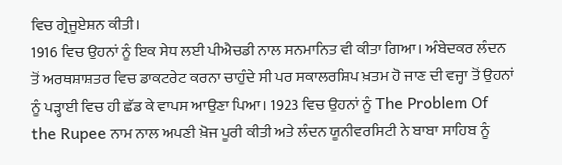ਵਿਚ ਗ੍ਰੇਜੂਏਸ਼ਨ ਕੀਤੀ।
1916 ਵਿਚ ਉਹਨਾਂ ਨੂੰ ਇਕ ਸੇਧ ਲਈ ਪੀਐਚਡੀ ਨਾਲ ਸਨਮਾਨਿਤ ਵੀ ਕੀਤਾ ਗਿਆ। ਅੰਬੇਦਕਰ ਲੰਦਨ ਤੋਂ ਅਰਥਸ਼ਾਸ਼ਤਰ ਵਿਚ ਡਾਕਟਰੇਟ ਕਰਨਾ ਚਾਹੁੰਦੇ ਸੀ ਪਰ ਸਕਾਲਰਸ਼ਿਪ ਖ਼ਤਮ ਹੋ ਜਾਣ ਦੀ ਵਜ੍ਹਾ ਤੋਂ ਉਹਨਾਂ ਨੂੰ ਪੜ੍ਹਾਈ ਵਿਚ ਹੀ ਛੱਡ ਕੇ ਵਾਪਸ ਆਉਣਾ ਪਿਆ। 1923 ਵਿਚ ਉਹਨਾਂ ਨੂੰ The Problem Of the Rupee ਨਾਮ ਨਾਲ ਅਪਣੀ ਖ਼ੋਜ ਪੂਰੀ ਕੀਤੀ ਅਤੇ ਲੰਦਨ ਯੂਨੀਵਰਸਿਟੀ ਨੇ ਬਾਬਾ ਸਾਹਿਬ ਨੂੰ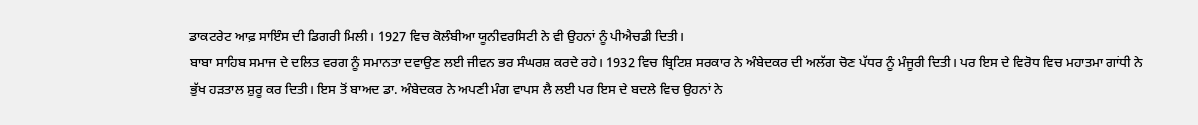ਡਾਕਟਰੇਟ ਆਫ਼ ਸਾਇੰਸ ਦੀ ਡਿਗਰੀ ਮਿਲੀ। 1927 ਵਿਚ ਕੋਲੰਬੀਆ ਯੂਨੀਵਰਸਿਟੀ ਨੇ ਵੀ ਉਹਨਾਂ ਨੂੰ ਪੀਐਚਡੀ ਦਿਤੀ।
ਬਾਬਾ ਸਾਹਿਬ ਸਮਾਜ ਦੇ ਦਲਿਤ ਵਰਗ ਨੂੰ ਸਮਾਨਤਾ ਦਵਾਉਣ ਲਈ ਜੀਵਨ ਭਰ ਸੰਘਰਸ਼ ਕਰਦੇ ਰਹੇ। 1932 ਵਿਚ ਬ੍ਰਿਟਿਸ਼ ਸਰਕਾਰ ਨੇ ਅੰਬੇਦਕਰ ਦੀ ਅਲੱਗ ਚੋਣ ਪੱਧਰ ਨੂੰ ਮੰਜੂਰੀ ਦਿਤੀ। ਪਰ ਇਸ ਦੇ ਵਿਰੋਧ ਵਿਚ ਮਹਾਤਮਾ ਗਾਂਧੀ ਨੇ ਭੁੱਖ ਹੜਤਾਲ ਸ਼ੁਰੂ ਕਰ ਦਿਤੀ। ਇਸ ਤੋਂ ਬਾਅਦ ਡਾ. ਅੰਬੇਦਕਰ ਨੇ ਅਪਣੀ ਮੰਗ ਵਾਪਸ ਲੈ ਲਈ ਪਰ ਇਸ ਦੇ ਬਦਲੇ ਵਿਚ ਉਹਨਾਂ ਨੇ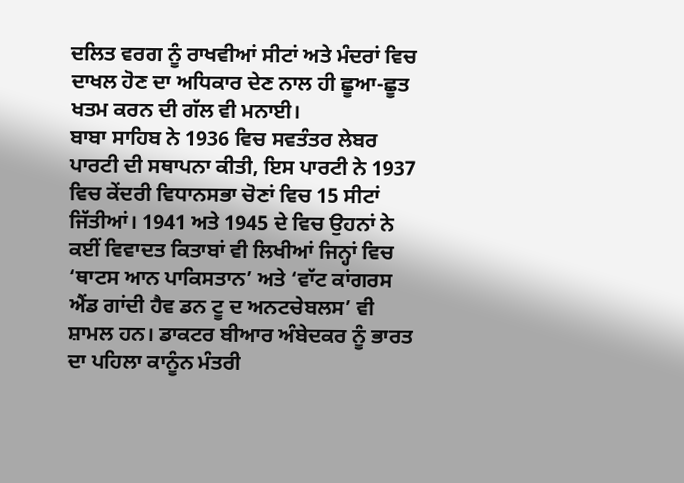ਦਲਿਤ ਵਰਗ ਨੂੰ ਰਾਖਵੀਆਂ ਸੀਟਾਂ ਅਤੇ ਮੰਦਰਾਂ ਵਿਚ ਦਾਖਲ ਹੋਣ ਦਾ ਅਧਿਕਾਰ ਦੇਣ ਨਾਲ ਹੀ ਛੂਆ-ਛੂਤ ਖਤਮ ਕਰਨ ਦੀ ਗੱਲ ਵੀ ਮਨਾਈ।
ਬਾਬਾ ਸਾਹਿਬ ਨੇ 1936 ਵਿਚ ਸਵਤੰਤਰ ਲੇਬਰ ਪਾਰਟੀ ਦੀ ਸਥਾਪਨਾ ਕੀਤੀ, ਇਸ ਪਾਰਟੀ ਨੇ 1937 ਵਿਚ ਕੇਂਦਰੀ ਵਿਧਾਨਸਭਾ ਚੋਣਾਂ ਵਿਚ 15 ਸੀਟਾਂ ਜਿੱਤੀਆਂ। 1941 ਅਤੇ 1945 ਦੇ ਵਿਚ ਉਹਨਾਂ ਨੇ ਕਈਂ ਵਿਵਾਦਤ ਕਿਤਾਬਾਂ ਵੀ ਲਿਖੀਆਂ ਜਿਨ੍ਹਾਂ ਵਿਚ ‘ਥਾਟਸ ਆਨ ਪਾਕਿਸਤਾਨ’ ਅਤੇ ‘ਵਾੱਟ ਕਾਂਗਰਸ ਐਂਡ ਗਾਂਦੀ ਹੈਵ ਡਨ ਟੂ ਦ ਅਨਟਚੇਬਲਸ’ ਵੀ ਸ਼ਾਮਲ ਹਨ। ਡਾਕਟਰ ਬੀਆਰ ਅੰਬੇਦਕਰ ਨੂੰ ਭਾਰਤ ਦਾ ਪਹਿਲਾ ਕਾਨੂੰਨ ਮੰਤਰੀ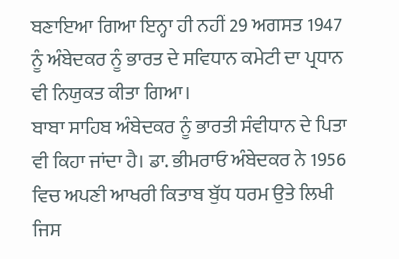ਬਣਾਇਆ ਗਿਆ ਇਨ੍ਹਾ ਹੀ ਨਹੀਂ 29 ਅਗਸਤ 1947 ਨੂੰ ਅੰਬੇਦਕਰ ਨੂੰ ਭਾਰਤ ਦੇ ਸਵਿਧਾਨ ਕਮੇਟੀ ਦਾ ਪ੍ਰਧਾਨ ਵੀ ਨਿਯੁਕਤ ਕੀਤਾ ਗਿਆ।
ਬਾਬਾ ਸਾਹਿਬ ਅੰਬੇਦਕਰ ਨੂੰ ਭਾਰਤੀ ਸੰਵੀਧਾਨ ਦੇ ਪਿਤਾ ਵੀ ਕਿਹਾ ਜਾਂਦਾ ਹੈ। ਡਾ. ਭੀਮਰਾਓ ਅੰਬੇਦਕਰ ਨੇ 1956 ਵਿਚ ਅਪਣੀ ਆਖਰੀ ਕਿਤਾਬ ਬੁੱਧ ਧਰਮ ਉਤੇ ਲਿਖੀ ਜਿਸ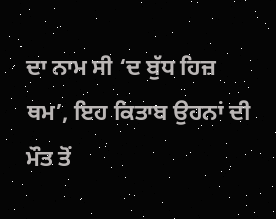ਦਾ ਨਾਮ ਸੀ ‘ਦ ਬੁੱਧ ਹਿਜ਼ ਥਮ’, ਇਹ ਕਿਤਾਬ ਉਹਨਾਂ ਦੀ ਮੌਤ ਤੋਂ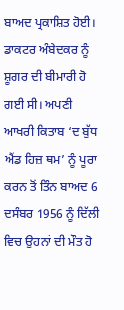ਬਾਅਦ ਪ੍ਰਕਾਸ਼ਿਤ ਹੋਈ। ਡਾਕਟਰ ਅੰਬੇਦਕਰ ਨੂੰ ਸ਼ੂਗਰ ਦੀ ਬੀਮਾਰੀ ਹੋ ਗਈ ਸੀ। ਅਪਣੀ ਆਖਰੀ ਕਿਤਾਬ ‘ਦ ਬੁੱਧ ਐਂਡ ਹਿਜ਼ ਥਮ’ ਨੂੰ ਪੂਰਾ ਕਰਨ ਤੋਂ ਤਿੰਨ ਬਾਅਦ 6 ਦਸੰਬਰ 1956 ਨੂੰ ਦਿੱਲੀ ਵਿਚ ਉਹਨਾਂ ਦੀ ਮੌਤ ਹੋ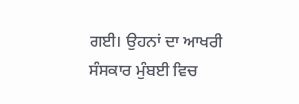ਗਈ। ਉਹਨਾਂ ਦਾ ਆਖਰੀ ਸੰਸਕਾਰ ਮੁੰਬਈ ਵਿਚ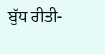ਬੁੱਧ ਰੀਤੀ-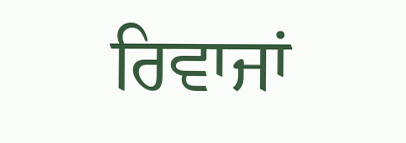ਰਿਵਾਜਾਂ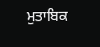ਮੁਤਾਬਿਕ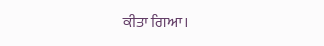ਕੀਤਾ ਗਿਆ।